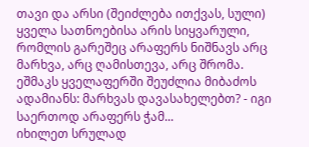თავი და არსი (შეიძლება ითქვას, სული) ყველა სათნოებისა არის სიყვარული, რომლის გარეშეც არაფერს ნიშნავს არც მარხვა, არც ღამისთევა, არც შრომა. ეშმაკს ყველაფერში შეუძლია მიბაძოს ადამიანს: მარხვას დავასახელებთ? - იგი საერთოდ არაფერს ჭამ...
იხილეთ სრულად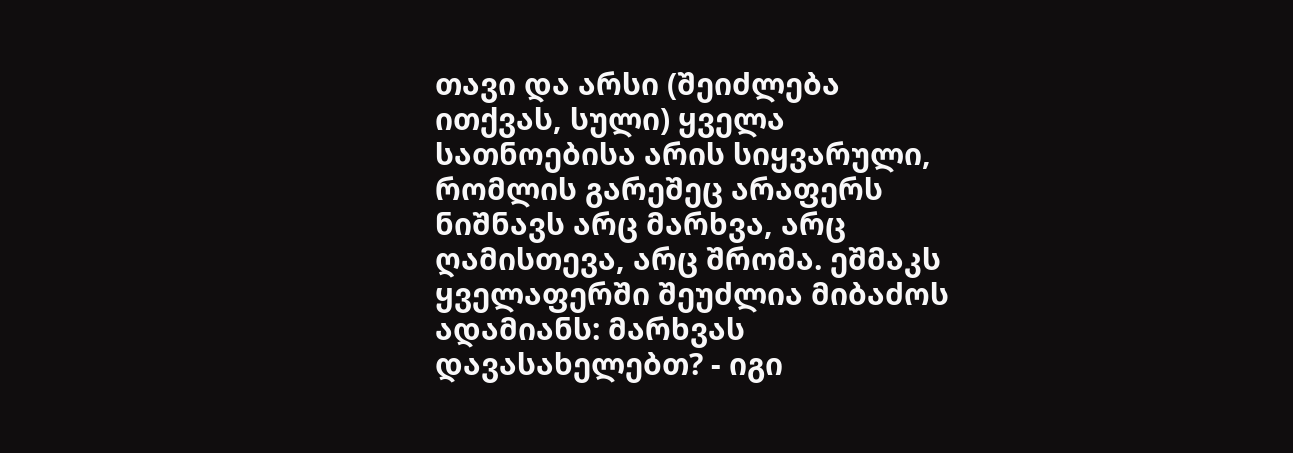თავი და არსი (შეიძლება ითქვას, სული) ყველა სათნოებისა არის სიყვარული, რომლის გარეშეც არაფერს ნიშნავს არც მარხვა, არც ღამისთევა, არც შრომა. ეშმაკს ყველაფერში შეუძლია მიბაძოს ადამიანს: მარხვას დავასახელებთ? - იგი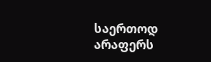საერთოდ არაფერს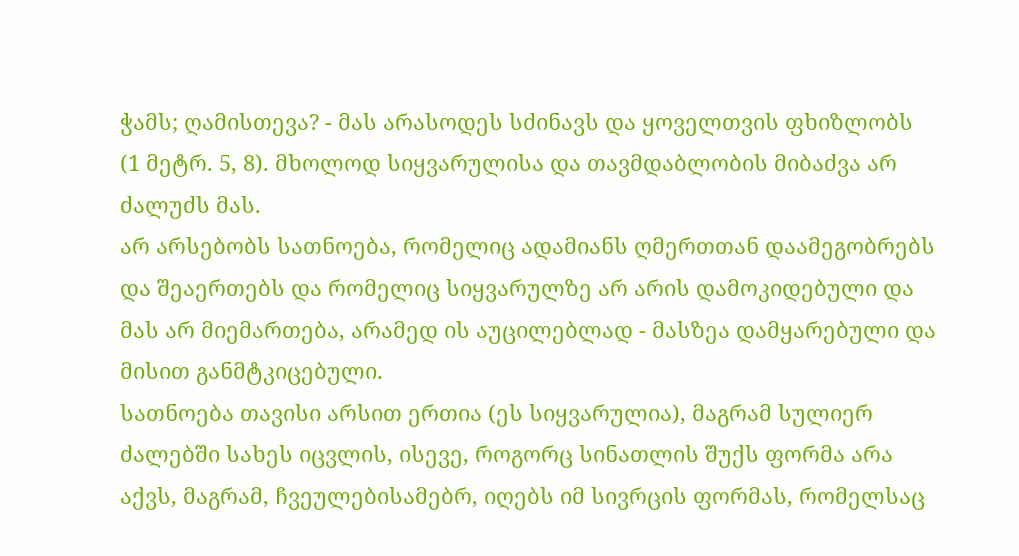ჭამს; ღამისთევა? - მას არასოდეს სძინავს და ყოველთვის ფხიზლობს (1 მეტრ. 5, 8). მხოლოდ სიყვარულისა და თავმდაბლობის მიბაძვა არ ძალუძს მას.
არ არსებობს სათნოება, რომელიც ადამიანს ღმერთთან დაამეგობრებს და შეაერთებს და რომელიც სიყვარულზე არ არის დამოკიდებული და მას არ მიემართება, არამედ ის აუცილებლად - მასზეა დამყარებული და მისით განმტკიცებული.
სათნოება თავისი არსით ერთია (ეს სიყვარულია), მაგრამ სულიერ ძალებში სახეს იცვლის, ისევე, როგორც სინათლის შუქს ფორმა არა აქვს, მაგრამ, ჩვეულებისამებრ, იღებს იმ სივრცის ფორმას, რომელსაც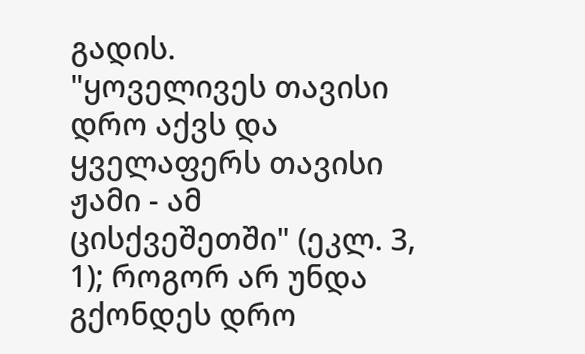გადის.
"ყოველივეს თავისი დრო აქვს და ყველაფერს თავისი ჟამი - ამ ცისქვეშეთში" (ეკლ. 3, 1); როგორ არ უნდა გქონდეს დრო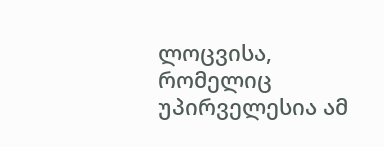ლოცვისა, რომელიც უპირველესია ამ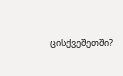ცისქვეშეთში?